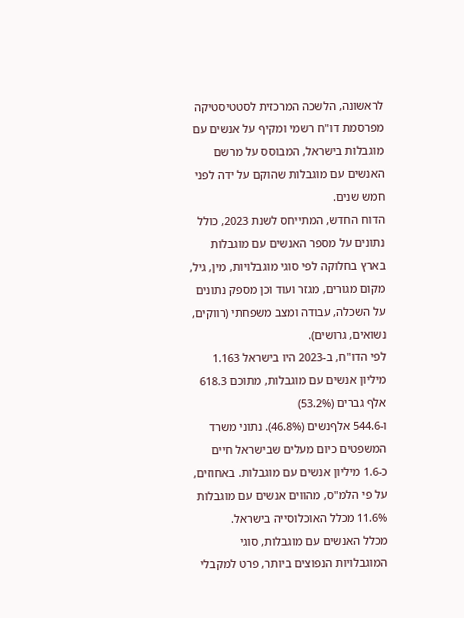לראשונה, הלשכה המרכזית לסטטיסטיקה מפרסמת דו"ח רשמי ומקיף על אנשים עם מוגבלות בישראל, המבוסס על מרשם האנשים עם מוגבלות שהוקם על ידה לפני חמש שנים.
הדוח החדש, המתייחס לשנת 2023, כולל נתונים על מספר האנשים עם מוגבלות בארץ בחלוקה לפי סוגי מוגבלויות, מין, גיל, מקום מגורים, מגזר ועוד וכן מספק נתונים על השכלה, עבודה ומצב משפחתי (רווקים, נשואים, גרושים).
לפי הדו"ח, ב-2023 היו בישראל 1.163 מיליון אנשים עם מוגבלות, מתוכם 618.3 אלף גברים (53.2%)
ו-544.6 אלףנשים (46.8%). נתוני משרד המשפטים כיום מעלים שבישראל חיים כ-1.6 מיליון אנשים עם מוגבלות. באחוזים, על פי הלמ"ס, מהווים אנשים עם מוגבלות 11.6% מכלל האוכלוסייה בישראל.
מכלל האנשים עם מוגבלות, סוגי המוגבלויות הנפוצים ביותר, פרט למקבלי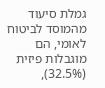גמלת סיעוד מהמוסד לביטוח לאומי, הם מוגבלות פיזית (32.5%),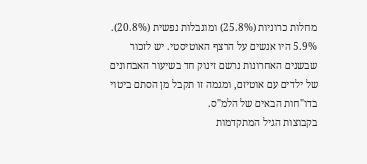מחלות כרוניות (25.8%) ומוגבלות נפשית (20.8%). 5.9% היו אנשים על הרצף האוטיסטי. יש לזכור שבשנים האחרונות נרשם זינוק חד בשיעור האבחונים של ילדים עם אוטיזם, ומגמה זו תקבל מן הסתם ביטוי בדו"חות הבאים של הלמ"ס.
בקבוצות הגיל המתקדמות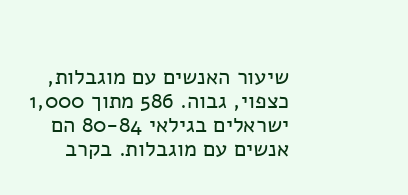שיעור האנשים עם מוגבלות, כצפוי, גבוה. 586 מתוך 1,000 ישראלים בגילאי 80-84 הם אנשים עם מוגבלות. בקרב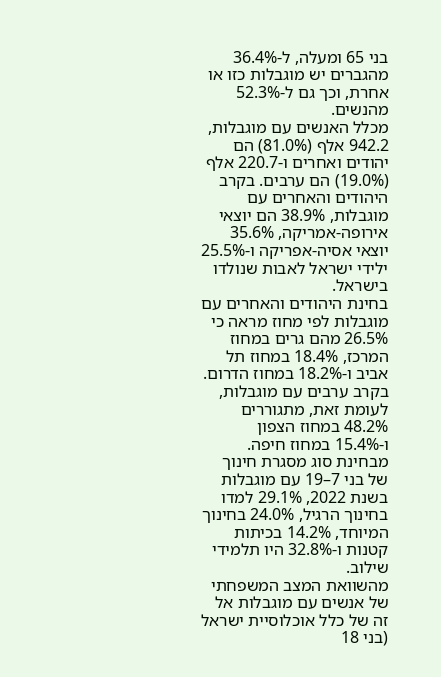בני 65 ומעלה, ל-36.4% מהגברים יש מוגבלות כזו או אחרת, וכך גם ל-52.3% מהנשים.
מכלל האנשים עם מוגבלות, 942.2 אלף (81.0%) הם יהודים ואחרים ו-220.7 אלף (19.0%) הם ערבים. בקרב היהודים והאחרים עם מוגבלות, 38.9% הם יוצאי אירופה-אמריקה, 35.6% יוצאי אסיה-אפריקה ו-25.5% ילידי ישראל לאבות שנולדו בישראל.
בחינת היהודים והאחרים עם מוגבלות לפי מחוז מראה כי 26.5% מהם גרים במחוז המרכז, 18.4% במחוז תל אביב ו-18.2% במחוז הדרום. בקרב ערבים עם מוגבלות, לעומת זאת, מתגוררים 48.2% במחוז הצפון ו-15.4% במחוז חיפה.
מבחינת סוג מסגרת חינוך של בני 7–19 עם מוגבלות בשנת 2022, 29.1% למדו בחינוך הרגיל, 24.0% בחינוך המיוחד, 14.2% בכיתות קטנות ו-32.8% היו תלמידי שילוב.
מהשוואת המצב המשפחתי של אנשים עם מוגבלות אל זה של כלל אוכלוסיית ישראל (בני 18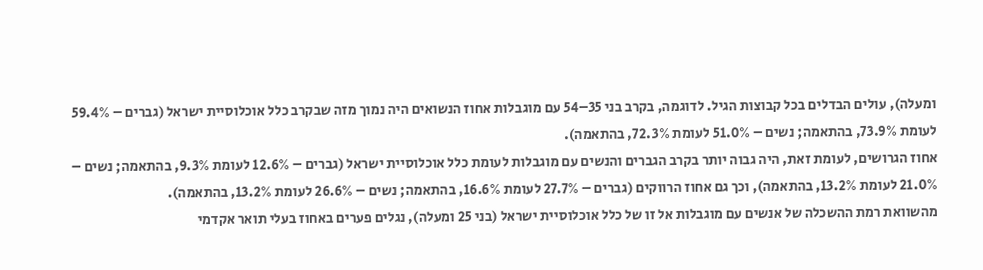ומעלה), עולים הבדלים בכל קבוצות הגיל. לדוגמה, בקרב בני 35–54 עם מוגבלות אחוז הנשואים היה נמוך מזה שבקרב כלל אוכלוסיית ישראל (גברים – 59.4% לעומת 73.9%, בהתאמה; נשים – 51.0% לעומת 72.3%, בהתאמה).
אחוז הגרושים, לעומת זאת, היה גבוה יותר בקרב הגברים והנשים עם מוגבלות לעומת כלל אוכלוסיית ישראל (גברים – 12.6% לעומת 9.3%, בהתאמה; נשים – 21.0% לעומת 13.2%, בהתאמה), וכך גם אחוז הרווקים (גברים – 27.7% לעומת 16.6%, בהתאמה; נשים – 26.6% לעומת 13.2%, בהתאמה).
מהשוואת רמת ההשכלה של אנשים עם מוגבלות אל זו של כלל אוכלוסיית ישראל (בני 25 ומעלה), נגלים פערים באחוז בעלי תואר אקדמי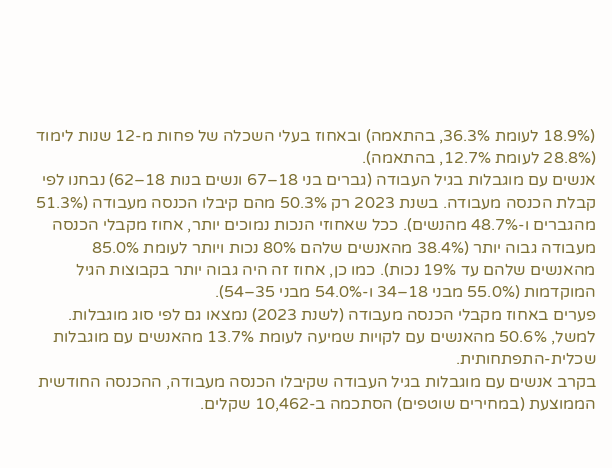(18.9% לעומת 36.3%, בהתאמה) ובאחוז בעלי השכלה של פחות מ-12 שנות לימוד (28.8% לעומת 12.7%, בהתאמה).
אנשים עם מוגבלות בגיל העבודה (גברים בני 18–67 ונשים בנות 18–62) נבחנו לפי קבלת הכנסה מעבודה. בשנת 2023 רק 50.3% מהם קיבלו הכנסה מעבודה (51.3% מהגברים ו-48.7% מהנשים). ככל שאחוזי הנכות נמוכים יותר, אחוז מקבלי הכנסה מעבודה גבוה יותר (38.4% מהאנשים שלהם 80% נכות ויותר לעומת 85.0% מהאנשים שלהם עד 19% נכות). כמו כן, אחוז זה היה גבוה יותר בקבוצות הגיל המוקדמות (55.0% מבני 18–34 ו-54.0% מבני 35–54).
פערים באחוז מקבלי הכנסה מעבודה (לשנת 2023) נמצאו גם לפי סוג מוגבלות. למשל, 50.6% מהאנשים עם לקויות שמיעה לעומת 13.7% מהאנשים עם מוגבלות שכלית-התפתחותית.
בקרב אנשים עם מוגבלות בגיל העבודה שקיבלו הכנסה מעבודה, ההכנסה החודשית הממוצעת (במחירים שוטפים) הסתכמה ב-10,462 שקלים.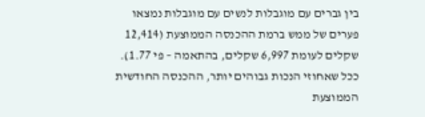בין גברים עם מוגבלות לנשים עם מוגבלות נמצאו פערים של ממש ברמת ההכנסה הממוצעת (12,414 שקלים לעומת 6,997 שקלים, בהתאמה – פי 1.77).
ככל שאחוזי הנכות גבוהים יותר, ההכנסה החודשית הממוצעת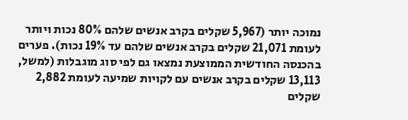נמוכה יותר (5,967 שקלים בקרב אנשים שלהם 80% נכות ויותר לעומת 21,071 שקלים בקרב אנשים שלהם עד 19% נכות). פערים בהכנסה החודשית הממוצעת נמצאו גם לפי סוג מוגבלות (למשל, 13,113 שקלים בקרב אנשים עם לקויות שמיעה לעומת 2,882 שקלים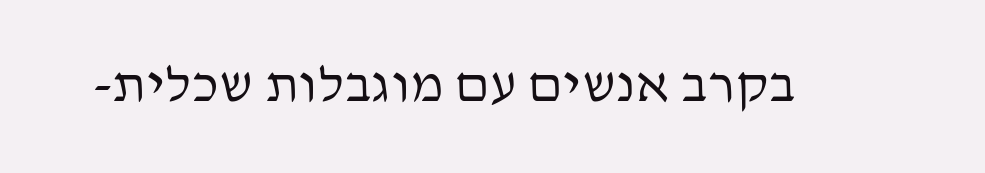בקרב אנשים עם מוגבלות שכלית-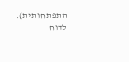התפתחותית).
לדוח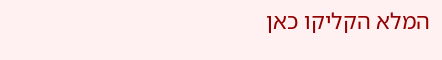המלא הקליקו כאן